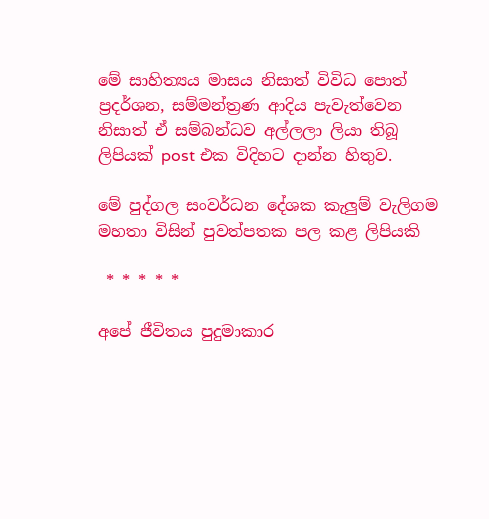මේ සාහිත්‍යය මාසය නිසාත් විවිධ පොත් ප්‍රදර්ශන, සම්මන්ත්‍රණ ආදිය පැවැත්වෙන නිසාත් ඒ සම්බන්ධව අල්ලලා ලියා තිබූ ලිපියක් post එක විදිහට දාන්න හිතුව.

මේ පුද්ගල සංවර්ධන දේශක කැලුම් වැලිගම මහතා විසින් පුවත්පතක පල කළ ලිපියකි

 * * * * *

අපේ ජීවිතය පුදුමාකාර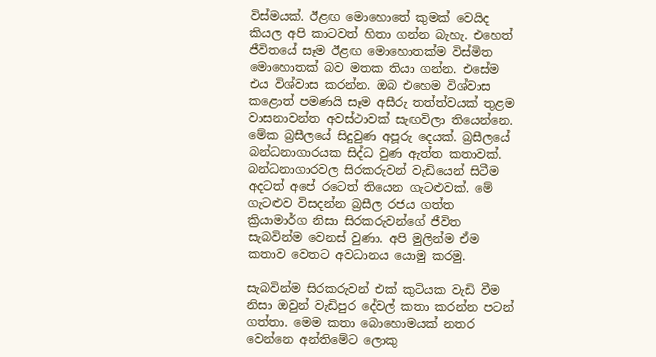විස්මයක්. ඊළඟ මොහොතේ කුමක් වෙයිද කියල අපි කාටවත් හිතා ගන්න බැහැ. එහෙත් ජීවිතයේ සෑම ඊළඟ මොහොතක්ම විස්මිත මොහොතක් බව මතක තියා ගන්න. එසේම එය විශ්වාස කරන්න. ඔබ එහෙම විශ්වාස කළොත් පමණයි සෑම අසීරු තත්ත්වයක් තුළම වාසනාවන්ත අවස්ථාවක් සැඟවිලා තියෙන්නෙ. මේක බ්‍රසීලයේ සිදුවුණ අපූරු දෙයක්. බ්‍රසීලයේ බන්ධනාගාරයක සිද්ධ වුණ ඇත්ත කතාවක්. බන්ධනාගාරවල සිරකරුවන් වැඩියෙන් සිටීම අදටත් අපේ රටෙත් තියෙන ගැටළුවක්. මේ ගැටළුව විසදන්න බ්‍රසීල රජය ගත්ත ක්‍රියාමාර්ග නිසා සිරකරුවන්ගේ ජීවිත සැබවින්ම වෙනස් වුණා. අපි මුලින්ම ඒම කතාව වෙතට අවධානය යොමු කරමු.

සැබවින්ම සිරකරුවන් එක් කුටියක වැඩි වීම නිසා ඔවුන් වැඩිපුර දේවල් කතා කරන්න පටන් ගත්තා. මෙම කතා බොහොමයක් නතර වෙන්නෙ අන්තිමේට ලොකු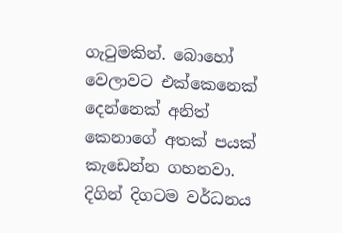ගැටුමකින්. බොහෝ වෙලාවට එක්කෙනෙක් දෙන්නෙක් අනිත් කෙනාගේ අතක් පයක් කැඩෙන්න ගහනවා. දිගින් දිගටම වර්ධනය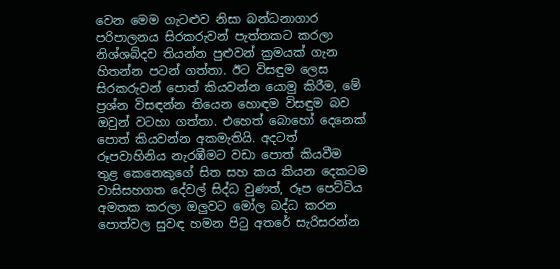වෙන මෙම ගැටළුව නිසා බන්ධනාගාර පරිපාලනය සිරකරුවන් පැත්තකට කරලා නිශ්ශබ්දව තියන්න පුළුවන් ක්‍රමයක් ගැන හිතන්න පටන් ගත්තා. ඊට විසඳුම ලෙස සිරකරුවන් පොත් කියවන්න යොමු කිරීම, මේ ප්‍රශ්න විසඳන්න තියෙන හොඳම විසඳුම බව ඔවුන් වටහා ගත්තා. එහෙත් බොහෝ දෙනෙක් පොත් කියවන්න අකමැතියි. අදටත් රූපවාහිනිය නැරඹීමට වඩා පොත් කියවීම තුළ කෙනෙකුගේ සිත සහ කය කියන දෙකටම වාසිසහගත දේවල් සිද්ධ වුණත්, රූප පෙට්ටිය අමතක කරලා ඔලුවට මෝල බද්ධ කරන පොත්වල සුවඳ හමන පිටු අතරේ සැරිසරන්න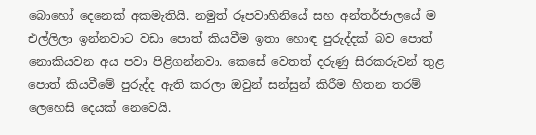බොහෝ දෙනෙක් අකමැතියි. නමුත් රූපවාහිනියේ සහ අන්තර්ජාලයේ ම එල්ලිලා ඉන්නවාට වඩා පොත් කියවීම ඉතා හොඳ පුරුද්දක් බව පොත් නොකියවන අය පවා පිළිගන්නවා. කෙසේ වෙතත් දරුණු සිරකරුවන් තුළ පොත් කියවීමේ පුරුද්ද ඇති කරලා ඔවුන් සන්සුන් කිරීම හිතන තරම් ලෙහෙසි දෙයක් නෙවෙයි.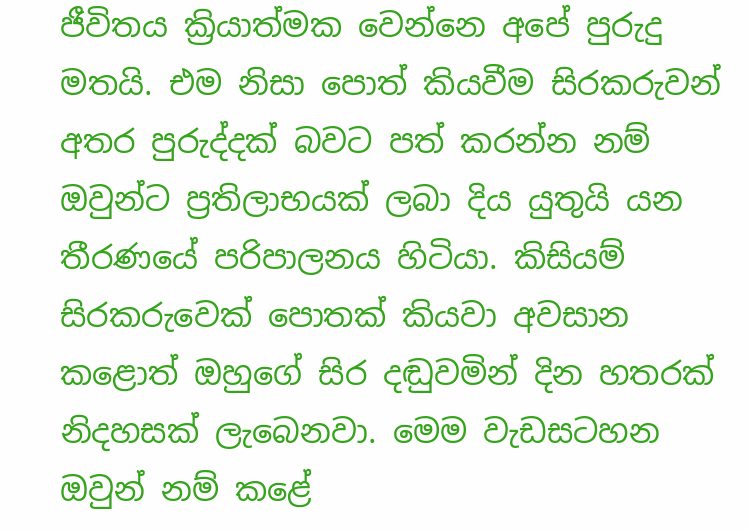ජීවිතය ක්‍රියාත්මක වෙන්නෙ අපේ පුරුදු මතයි. එම නිසා පොත් කියවීම සිරකරුවන් අතර පුරුද්දක් බවට පත් කරන්න නම් ඔවුන්ට ප්‍රතිලාභයක් ලබා දිය යුතුයි යන  තීරණයේ පරිපාලනය හිටියා. කිසියම් සිරකරුවෙක් පොතක් කියවා අවසාන කළොත් ඔහුගේ සිර දඬුවමින් දින හතරක් නිදහසක් ලැබෙනවා. මෙම වැඩසටහන ඔවුන් නම් කළේ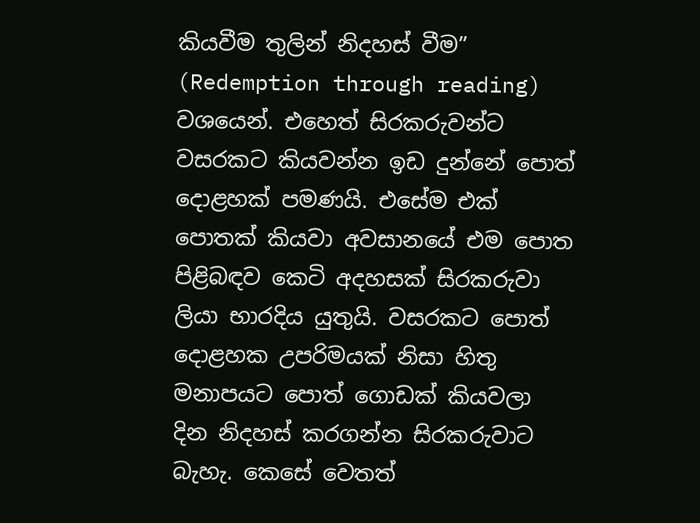කියවීම තුලින් නිදහස් වීම” (Redemption through reading) වශයෙන්. එහෙත් සිරකරුවන්ට වසරකට කියවන්න ඉඩ දුන්නේ පොත් දොළහක් පමණයි. එසේම එක් පොතක් කියවා අවසානයේ එම පොත පිළිබඳව කෙටි අදහසක් සිරකරුවා ලියා භාරදිය යුතුයි. වසරකට පොත් දොළහක උපරිමයක් නිසා හිතු මනාපයට පොත් ගොඩක් කියවලා දින නිදහස් කරගන්න සිරකරුවාට බැහැ. කෙසේ වෙතත්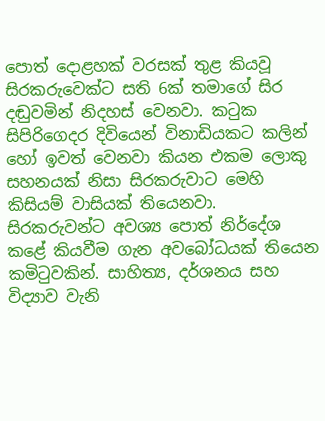පොත් දොළහක් වරසක් තුළ කියවූ සිරකරුවෙක්ට සති 6ක් තමාගේ සිර දඬුවමින් නිදහස් වෙනවා. කටුක සිපිරිගෙදර දිවියෙන් විනාඩියකට කලින් හෝ ඉවත් වෙනවා කියන එකම ලොකු සහනයක් නිසා සිරකරුවාට මෙහි කිසියම් වාසියක් තියෙනවා. සිරකරුවන්ට අවශ්‍ය පොත් නිර්දේශ කළේ කියවීම ගැන අවබෝධයක් තියෙන කමිටුවකින්. සාහිත්‍ය, දර්ශනය සහ විද්‍යාව වැනි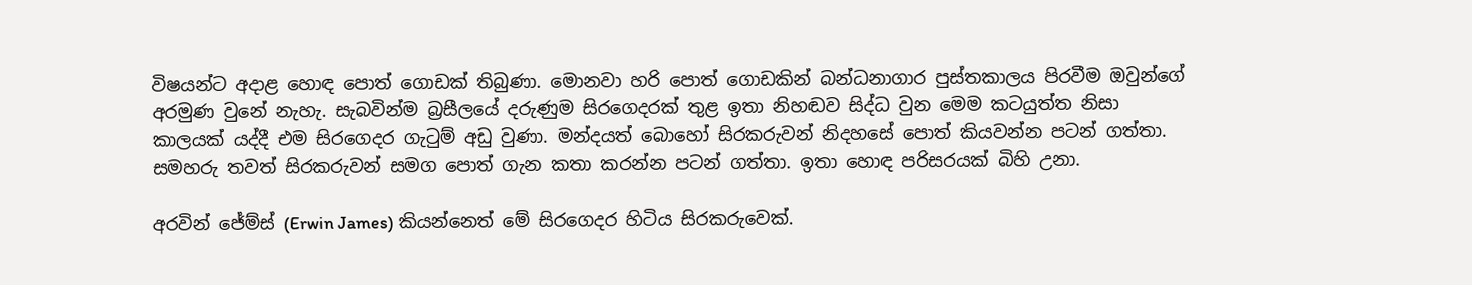විෂයන්ට අදාළ හොඳ පොත් ගොඩක් තිබුණා. මොනවා හරි පොත් ගොඩකින් බන්ධනාගාර පුස්තකාලය පිරවීම ඔවුන්ගේ අරමුණ වුනේ නැහැ. සැබවින්ම බ්‍රසීලයේ දරුණුම සිරගෙදරක් තුළ ඉතා නිහඬව සිද්ධ වුන මෙම කටයුත්ත නිසා කාලයක් යද්දී එම සිරගෙදර ගැටුම් අඩු වුණා. මන්දයත් බොහෝ සිරකරුවන් නිදහසේ පොත් කියවන්න පටන් ගත්තා. සමහරු තවත් සිරකරුවන් සමග පොත් ගැන කතා කරන්න පටන් ගත්තා. ඉතා හොඳ පරිසරයක් බිහි උනා.

අරවින් ජේම්ස් (Erwin James) කියන්නෙත් මේ සිරගෙදර හිටිය සිරකරුවෙක්.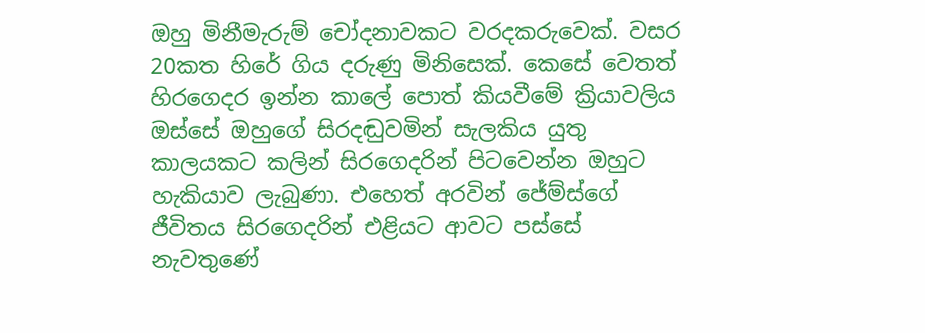ඔහු මිනීමැරුම් චෝදනාවකට වරදකරුවෙක්. වසර 20කත හිරේ ගිය දරුණු මිනිසෙක්. කෙසේ වෙතත් හිරගෙදර ඉන්න කාලේ පොත් කියවීමේ ක්‍රියාවලිය ඔස්සේ ඔහුගේ සිරදඬුවමින් සැලකිය යුතු කාලයකට කලින් සිරගෙදරින් පිටවෙන්න ඔහුට හැකියාව ලැබුණා. එහෙත් අරවින් ජේම්ස්ගේ ජීවිතය සිරගෙදරින් එළියට ආවට පස්සේ නැවතුණේ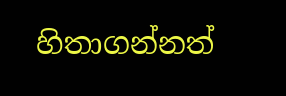හිතාගන්නත්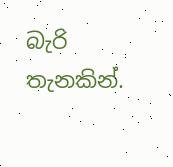බැරි තැනකින්.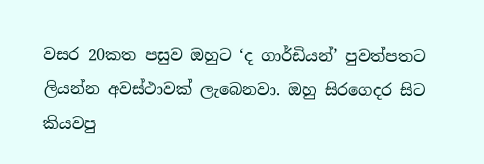වසර 20කත පසුව ඔහුට ‘ද ගාර්ඩියන්’ පුවත්පතට ලියන්න අවස්ථාවක් ලැබෙනවා. ඔහු සිරගෙදර සිට කියවපු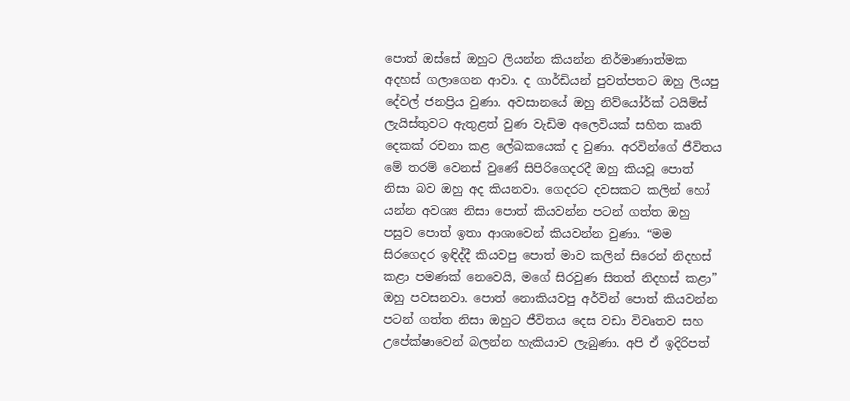පොත් ඔස්සේ ඔහුට ලියන්න කියන්න නිර්මාණාත්මක අදහස් ගලාගෙන ආවා. ද ගාර්ඩියන් පුවත්පතට ඔහු ලියපු දේවල් ජනප්‍රිය වුණා. අවසානයේ ඔහු නිව්යෝර්ක් ටයිම්ස් ලැයිස්තුවට ඇතුළත් වුණ වැඩිම අලෙවියක් සහිත කෘති දෙකක් රචනා කළ ලේඛකයෙක් ද වුණා. අරවින්ගේ ජීවිතය මේ තරම් වෙනස් වුණේ සිපිරිගෙදරදී ඔහු කියවූ පොත් නිසා බව ඔහු අද කියනවා. ගෙදරට දවසකට කලින් හෝ යන්න අවශ්‍ය නිසා පොත් කියවන්න පටන් ගත්ත ඔහු පසුව පොත් ඉතා ආශාවෙන් කියවන්න වුණා. “මම සිරගෙදර ඉඳිද්දී කියවපු පොත් මාව කලින් සිරෙන් නිදහස් කළා පමණක් නෙවෙයි, මගේ සිරවුණ සිතත් නිදහස් කළා” ඔහු පවසනවා. පොත් නොකියවපු අර්වින් පොත් කියවන්න පටන් ගත්ත නිසා ඔහුට ජීවිතය දෙස වඩා විවෘතව සහ උපේක්ෂාවෙන් බලන්න හැකියාව ලැබුණා. අපි ඒ ඉදිරිපත්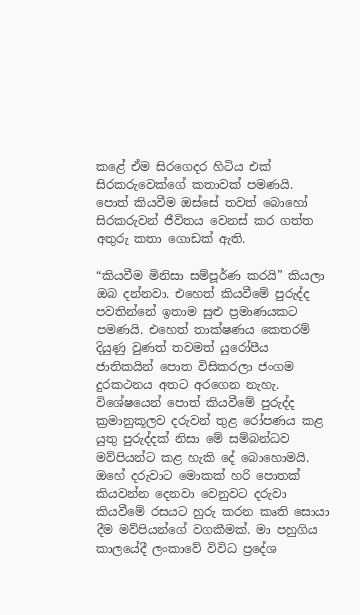කළේ ඒම සිරගෙදර හිටිය එක් සිරකරුවෙක්ගේ කතාවක් පමණයි. පොත් කියවීම ඔස්සේ තවත් බොහෝ සිරකරුවන් ජීවිතය වෙනස් කර ගත්ත අතුරු කතා ගොඩක් ඇති.

“කියවීම මිනිසා සම්පූර්ණ කරයි” කියලා ඔබ දන්නවා. එහෙත් කියවීමේ පුරුද්ද පවතින්නේ ඉතාම සුළු ප්‍රමාණයකට පමණයි. එහෙත් තාක්ෂණය කෙතරම් දියුණු වුණත් තවමත් යුරෝපීය ජාතිකයින් පොත විසිකරලා ජංගම දුරකථනය අතට අරගෙන නැහැ. විශේෂයෙන් පොත් කියවීමේ පුරුද්ද ක්‍රමානුකූලව දරුවන් තුළ රෝපණය කළ යුතු පුරුද්දක් නිසා මේ සම්බන්ධව මව්පියන්ට කළ හැකි දේ බොහොමයි. ඔහේ දරුවාට මොකක් හරි පොතක් කියවන්න දෙනවා වෙනුවට දරුවා කියවීමේ රසයට හුරු කරන කෘති සොයා දීම මව්පියන්ගේ වගකීමක්. මා පහුගිය කාලයේදී ලංකාවේ විවිධ ප්‍රදේශ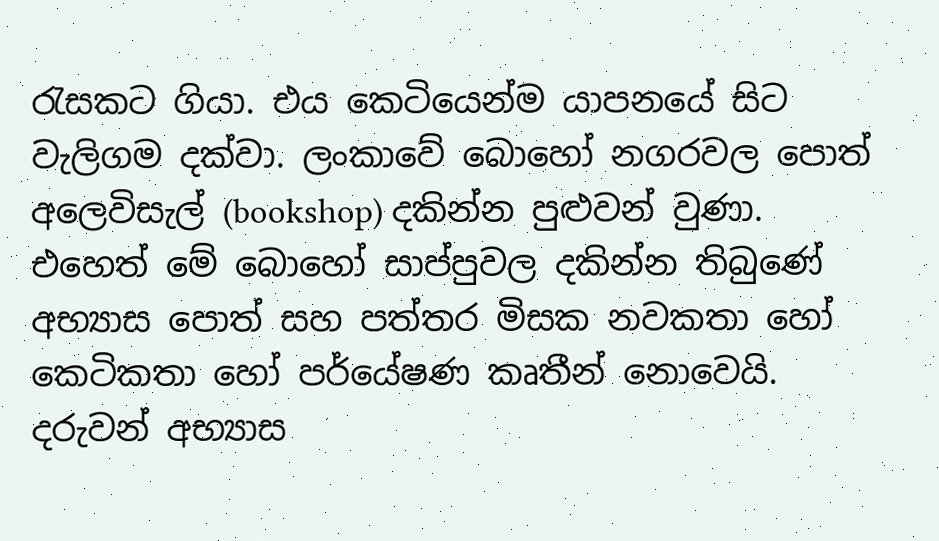රැසකට ගියා. එය කෙටියෙන්ම යාපනයේ සිට වැලිගම දක්වා. ලංකාවේ බොහෝ නගරවල පොත් අලෙවිසැල් (bookshop) දකින්න පුළුවන් වුණා. එහෙත් මේ බොහෝ සාප්පුවල දකින්න තිබුණේ අභ්‍යාස පොත් සහ පත්තර මිසක නවකතා හෝ කෙටිකතා හෝ පර්යේෂණ කෘතීන් නොවෙයි. දරුවන් අභ්‍යාස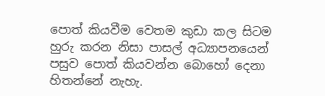පොත් කියවීම වෙතම කුඩා කල සිටම හුරු කරන නිසා පාසල් අධ්‍යාපනයෙන් පසුව පොත් කියවන්න බොහෝ දෙනා හිතන්නේ නැහැ.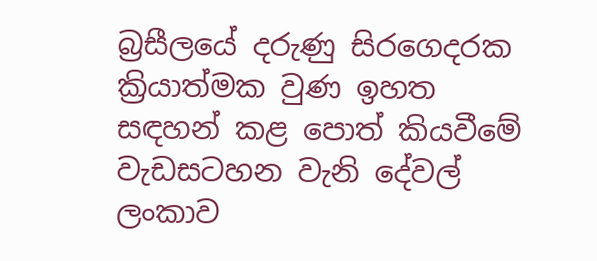බ්‍රසීලයේ දරුණු සිරගෙදරක ක්‍රියාත්මක වුණ ඉහත සඳහන් කළ පොත් කියවීමේ වැඩසටහන වැනි දේවල් ලංකාව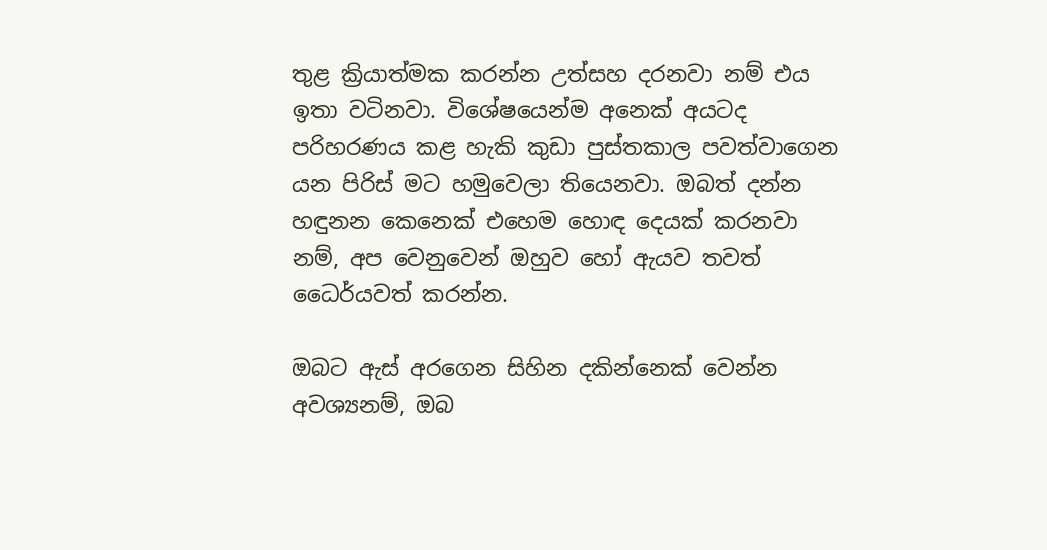තුළ ක්‍රියාත්මක කරන්න උත්සහ දරනවා නම් එය ඉතා වටිනවා. විශේෂයෙන්ම අනෙක් අයටද පරිහරණය කළ හැකි කුඩා පුස්තකාල පවත්වාගෙන යන පිරිස් මට හමුවෙලා තියෙනවා. ඔබත් දන්න හඳුනන කෙනෙක් එහෙම හොඳ දෙයක් කරනවා නම්, අප වෙනුවෙන් ඔහුව හෝ ඇයව තවත් ධෛර්යවත් කරන්න.

ඔබට ඇස් අරගෙන සිහින දකින්නෙක් වෙන්න අවශ්‍යනම්, ඔබ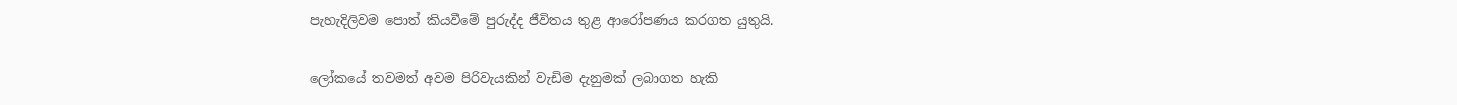පැහැදිලිවම පොත් කියවීමේ පුරුද්ද ජීවිතය තුළ ආරෝපණය කරගත යුතුයි.

ලෝකයේ තවමත් අවම පිරිවැයකින් වැඩිම දැනුමක් ලබාගත හැකි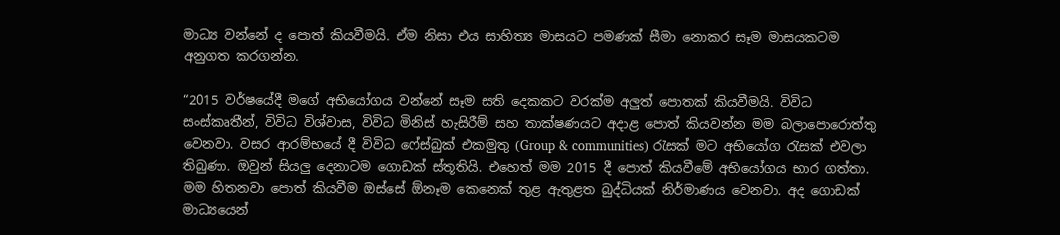මාධ්‍ය වන්නේ ද පොත් කියවීමයි. ඒම නිසා එය සාහිත්‍ය මාසයට පමණක් සීමා නොකර සෑම මාසයකටම අනුගත කරගන්න.

“2015 වර්ෂයේදී මගේ අභියෝගය වන්නේ සෑම සති දෙකකට වරක්ම අලුත් පොතක් කියවීමයි. විවිධ සංස්කෘතීන්, විවිධ විශ්වාස, විවිධ මිනිස් හැසිරීම් සහ තාක්ෂණයට අදාළ පොත් කියවන්න මම බලාපොරොත්තු වෙනවා. වසර ආරම්භයේ දී විවිධ ෆේස්බුක් එකමුතු (Group & communities) රැසක් මට අභියෝග රැසක් එවලා තිබුණා. ඔවුන් සියලු දෙනාටම ගොඩක් ස්තූතියි. එහෙත් මම 2015 දී පොත් කියවීමේ අභියෝගය භාර ගත්තා. මම හිතනවා පොත් කියවීම ඔස්සේ ඕනෑම කෙනෙක් තුළ ඇතුළත බුද්ධියක් නිර්මාණය වෙනවා. අද ගොඩක් මාධ්‍යයෙන්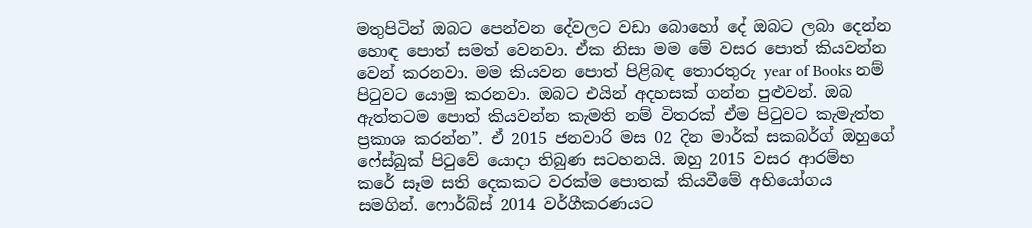මතුපිටින් ඔබට පෙන්වන දේවලට වඩා බොහෝ දේ ඔබට ලබා දෙන්න හොඳ පොත් සමත් වෙනවා. ඒක නිසා මම මේ වසර පොත් කියවන්න වෙන් කරනවා. මම කියවන පොත් පිළිබඳ තොරතුරු year of Books නම් පිටුවට යොමු කරනවා. ඔබට එයින් අදහසක් ගන්න පුළුවන්. ඔබ ඇත්තටම පොත් කියවන්න කැමති නම් විතරක් ඒම පිටුවට කැමැත්ත ප්‍රකාශ කරන්න”. ඒ 2015 ජනවාරි මස 02 දින මාර්ක් සකබර්ග් ඔහුගේ ෆේස්බුක් පිටුවේ යොදා තිබුණ සටහනයි. ඔහු 2015 වසර ආරම්භ කරේ සෑම සති දෙකකට වරක්ම පොතක් කියවීමේ අභියෝගය සමගින්. ෆොර්බ්ස් 2014 වර්ගීකරණයට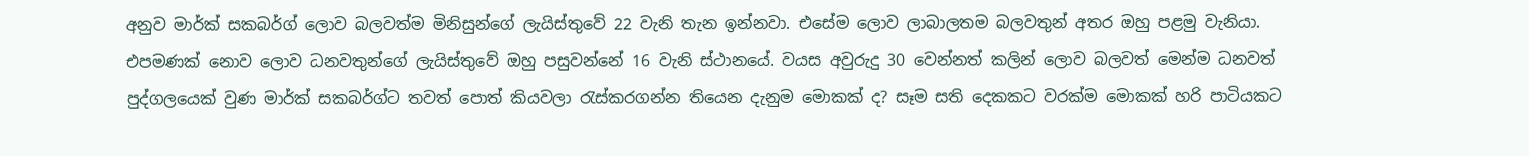අනුව මාර්ක් සකබර්ග් ලොව බලවත්ම මිනිසුන්ගේ ලැයිස්තුවේ 22 වැනි තැන ඉන්නවා. එසේම ලොව ලාබාලතම බලවතුන් අතර ඔහු පළමු වැනියා. එපමණක් නොව ලොව ධනවතුන්ගේ ලැයිස්තුවේ ඔහු පසුවන්නේ 16 වැනි ස්ථානයේ. වයස අවුරුදු 30 වෙන්නත් කලින් ලොව බලවත් මෙන්ම ධනවත් පුද්ගලයෙක් වුණ මාර්ක් සකබර්ග්ට තවත් පොත් කියවලා රැස්කරගන්න තියෙන දැනුම මොකක් ද? සෑම සති දෙකකට වරක්ම මොකක් හරි පාටියකට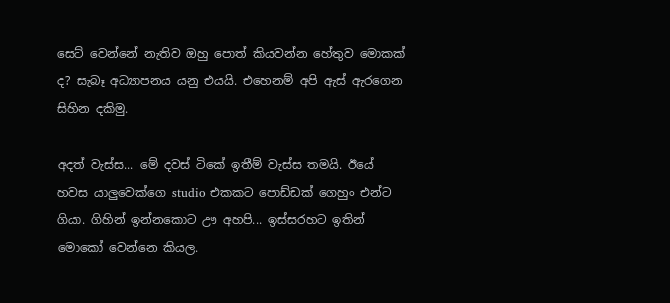සෙට් වෙන්නේ නැතිව ඔහු පොත් කියවන්න හේතුව මොකක් ද? සැබෑ අධ්‍යාපනය යනු එයයි. එහෙනම් අපි ඇස් ඇරගෙන සිහින දකිමු.

අදත් වැස්ස... මේ දවස් ටිකේ ඉතීම් වැස්ස තමයි. ඊයේ හවස යාලුවෙක්ගෙ studio එකකට පොඩ්ඩක් ගෙහුං එන්ට ගියා. ගිහින් ඉන්නකොට ඌ අහපි... ඉස්සරහට ඉතින් මොකෝ වෙන්නෙ කියල.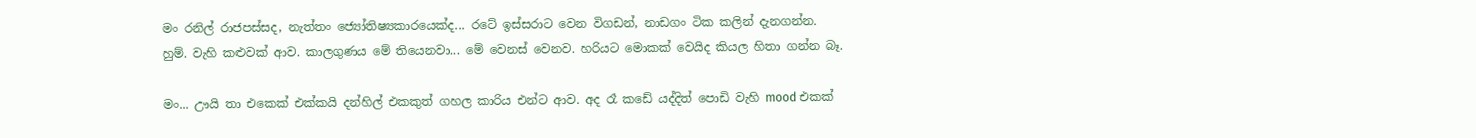මං රනිල් රාජපස්සද, නැත්තං ජ්‍යෝතිෂ්‍යකාරයෙක්ද... රටේ ඉස්සරාට වෙන විගඩන්, නාඩගං ටික කලින් දැනගන්න. හුම්. වැහි කළුවක් ආව. කාලගුණය මේ තියෙනවා... මේ වෙනස් වෙනව. හරියට මොකක් වෙයිද කියල හිතා ගන්න බෑ.

මං... ඌයි තා එකෙක් එක්කයි දන්හිල් එකකුත් ගහල කාරිය එන්ට ආව. අද රෑ කඩේ යද්දිත් පොඩි වැහි mood එකක්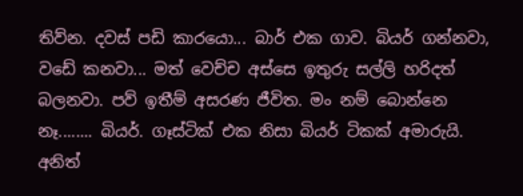තිව්න. දවස් පඩි කාරයො... බාර් එක ගාව. බියර් ගන්නවා, වඩේ කනවා... මත් වෙච්ච අස්සෙ ඉතුරු සල්ලි හරිදත් බලනවා. පව් ඉතීම් අසරණ ජීවිත. මං නම් බොන්නෙ නෑ........ බියර්. ගෑස්ටික් එක නිසා බියර් ටිකක් අමාරුයි. අනිත්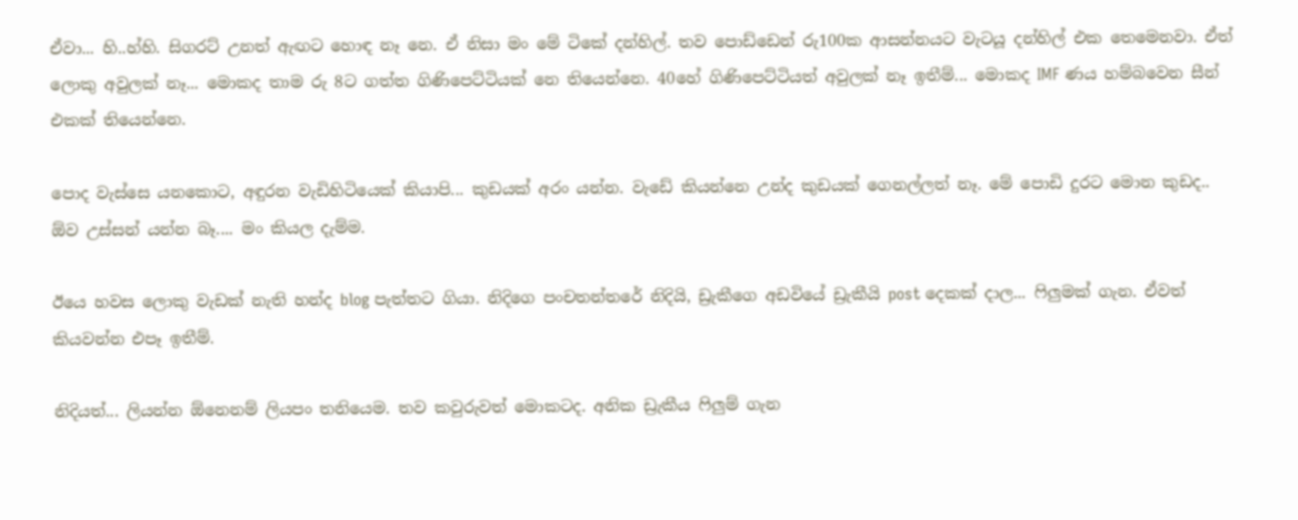ඒවා... හි..හ්හි. සිගරට් උනත් ඇඟට හොඳ නෑ නෙ. ඒ නිසා මං මේ ටිකේ දන්හිල්. තව පොඩ්ඩෙන් රු100ක ආසන්නයට වැටයූ දන්හිල් එක තෙමෙනවා. ඒත් ලොකු අවුලක් නෑ... මොකද තාම රු 8ට ගත්ත ගිණිපෙට්ටියක් නෙ තියෙන්නෙ. 40හේ ගිණිපෙට්ටියත් අවුලක් නෑ ඉතීම්... මොකද IMF ණය හම්බවෙන සීන් එකක් තියෙන්නෙ.

පොද වැස්සෙ යනකොට, අඳුරන වැඩිහිටියෙක් කියාපි... කුඩයක් අරං යන්න. වැඩේ කියන්නෙ උන්ද කුඩයක් ගෙනල්ලත් නෑ. මේ පොඩි දුරට මොන කුඩද.. ඕව උස්සන් යන්න බෑ.... මං කියල දැම්ම.

ඊයෙ හවස ලොකු වැඩක් නැති හන්ද blog පැත්තට ගියා. නිදිගෙ පංචතන්තරේ නිදියි, ඩ්‍රැකීගෙ අඩවියේ ඩ්‍රැකීයි post දෙකක් දාල... ෆිලුමක් ගැන. ඒවත් කියවන්න එපෑ ඉතීම්.

නිදියත්... ලියන්න ඕනෙනම් ලියපං තනියෙම. තව කවුරුවත් මොකටද. අනික ඩ්‍රැකීය ෆිලුම් ගැන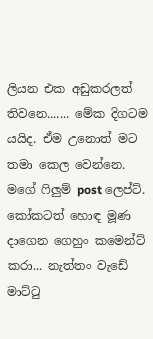ලියන එක අඩුකරලත් තිවනෙ....... මේක දිගටම යයිද. ඒම උනොත් මට තමා කෙල වෙන්නෙ. මගේ ෆිලුම් post ලෙප්ට්. කෝකටත් හොඳ මූණ දාගෙන ගෙහුං කමෙන්ට් කරා... නැත්තං වැඩේ මාට්ටු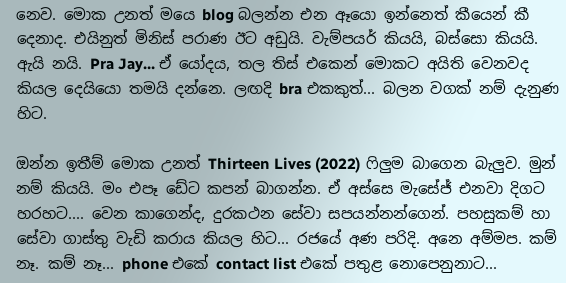නෙව. මොක උනත් මයෙ blog බලන්න එන ඈයො ඉන්නෙත් කීයෙන් කී දෙනාද. එයිනුත් මිනිස් පරාණ ඊට අඩුයි. වැම්පයර් කියයි, බස්සො කියයි. ඇයි නයි. Pra Jay... ඒ යෝදය, තල තිස් එකෙන් මොකට අයිති වෙනවද කියල දෙයියො තමයි දන්නෙ. ලඟදි bra එකකුත්... බලන වගක් නම් දැනුණ හිට.

ඔන්න ඉතීම් මොක උනත් Thirteen Lives (2022) ෆිලුම බාගෙන බැලුව. මුන් නම් කියයි. මං එපෑ ඩේට කපන් බාගන්න. ඒ අස්සෙ මැසේජ් එනවා දිගට හරහට.... වෙන කාගෙන්ද, දුරකථන සේවා සපයන්නන්ගෙන්. පහසුකම් හා සේවා ගාස්තු වැඩි කරාය කියල හිට... රජයේ අණ පරිදි. අනෙ අම්මප. කම් නෑ. කම් නෑ... phone එකේ contact list එකේ පතුළ නොපෙනුනාට...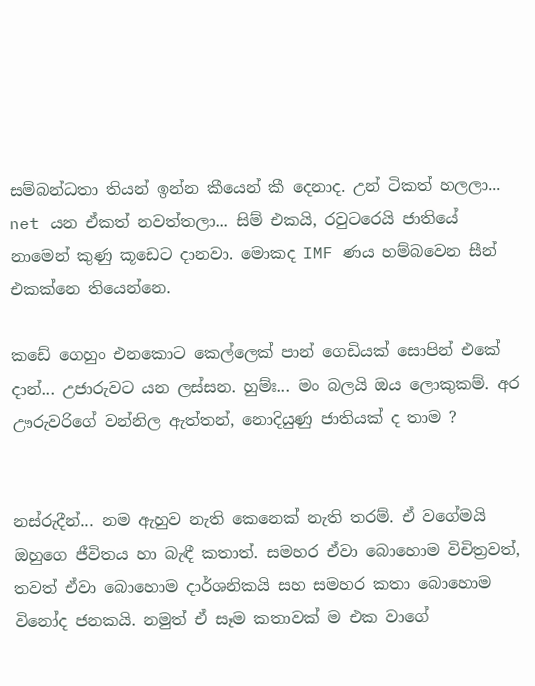සම්බන්ධතා තියන් ඉන්න කීයෙන් කී දෙනාද. උන් ටිකත් හලලා... net යන ඒකත් නවත්තලා... සිම් එකයි, රවුටරෙයි ජාතියේ නාමෙන් කුණු කූඩෙට දානවා. මොකද IMF ණය හම්බවෙන සීන් එකක්නෙ තියෙන්නෙ.

කඩේ ගෙහුං එනකොට කෙල්ලෙක් පාන් ගෙඩියක් සොපින් එකේ දාන්... උජාරුවට යන ලස්සන. හුම්ඃ... මං බලයි ඔය ලොකුකම්. අර ඌරුවරිගේ වන්නිල ඇත්තන්, නොදියුණු ජාතියක් ද තාම ?


නස්රුදීන්... නම ඇහුව නැති කෙනෙක් නැති තරම්. ඒ වගේමයි ඔහුගෙ ජීවිතය හා බැඳී කතාත්. සමහර ඒවා බොහොම විචිත්‍රවත්, තවත් ඒවා බොහොම දාර්ශනිකයි සහ සමහර කතා බොහොම විනෝද ජනකයි. නමුත් ඒ සෑම කතාවක් ම එක වාගේ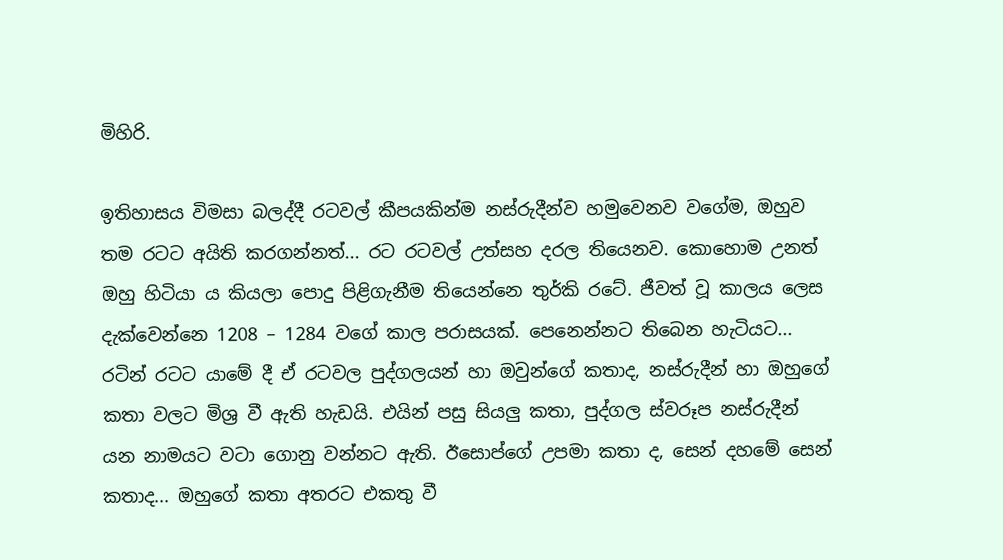මිහිරි.

ඉතිහාසය විමසා බලද්දී රටවල් කීපයකින්ම නස්රුදීන්ව හමුවෙනව වගේම, ඔහුව තම රටට අයිති කරගන්නත්... රට රටවල් උත්සහ දරල තියෙනව. කොහොම උනත් ඔහු හිටියා ය කියලා පොදු පිළිගැනීම තියෙන්නෙ තුර්කි රටේ. ජීවත් වූ කාලය ලෙස දැක්වෙන්නෙ 1208 – 1284 වගේ කාල පරාසයක්. පෙනෙන්නට තිබෙන හැටියට... රටින් රටට යාමේ දී ඒ රටවල පුද්ගලයන් හා ඔවුන්ගේ කතාද, නස්රුදීන් හා ඔහුගේ කතා වලට මිශ්‍ර වී ඇති හැඩයි. එයින් පසු සියලු කතා, පුද්ගල ස්වරූප නස්රුදීන් යන නාමයට වටා ගොනු වන්නට ඇති. ඊසොප්ගේ උපමා කතා ද, සෙන් දහමේ සෙන් කතාද... ඔහුගේ කතා අතරට එකතු වී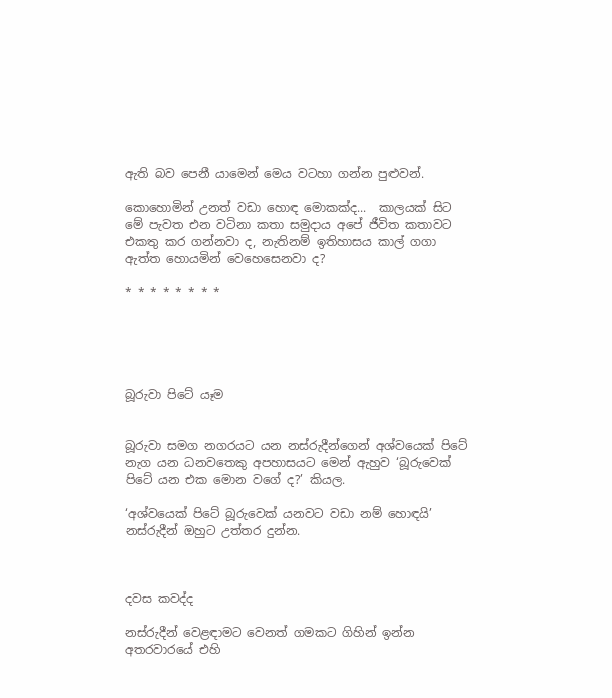ඇති බව පෙනී යාමෙන් මෙය වටහා ගන්න පුළුවන්.

කොහොමින් උනත් වඩා හොඳ මොකක්ද...  කාලයක් සිට මේ පැවත එන වටිනා කතා සමුදාය අපේ ජීවිත කතාවට එකතු කර ගන්නවා ද, නැතිනම් ඉතිහාසය කාල් ගගා ඇත්ත හොයමින් වෙහෙසෙනවා ද?

* * * * * * * *





බූරුවා පිටේ යෑම


බූරුවා සමග නගරයට යන නස්රුදීන්ගෙන් අශ්වයෙක් පිටේ නැග යන ධනවතෙකු අපහාසයට මෙන් ඇහුව ‘බූරුවෙක් පිටේ යන එක මොන වගේ ද?’ කියල.

‘අශ්වයෙක් පිටේ බූරුවෙක් යනවට වඩා නම් හොඳයි’ නස්රුදීන් ඔහුට උත්තර දුන්න.



දවස කවද්ද

නස්රුදීන් වෙළඳාමට වෙනත් ගමකට ගිහින් ඉන්න අතරවාරයේ එහි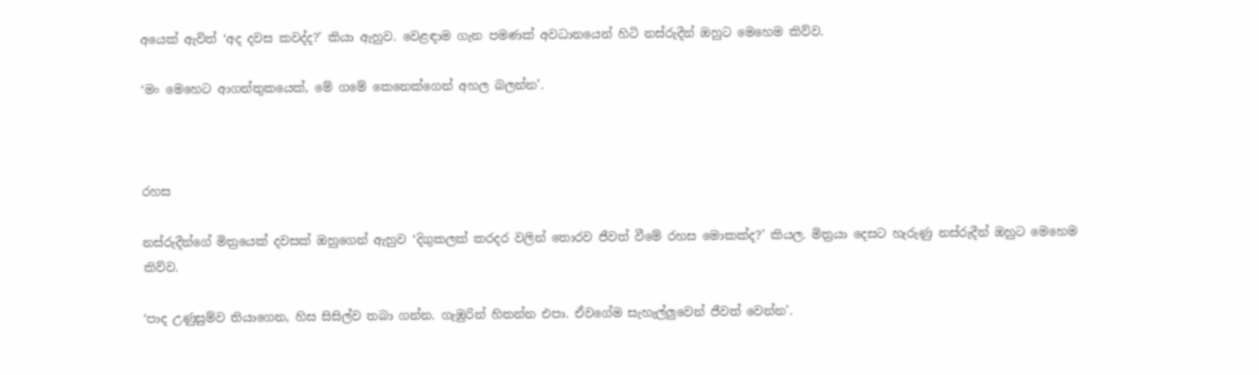අයෙක් ඇවිත් ‘අද දවස කවද්ද?’ කියා ඇහුව. වෙළඳාම ගැන පමණක් අවධානයෙන් හිටි නස්රුදීන් ඔහුට මෙහෙම කිව්ව.

‘මං මෙහෙට ආගන්තුකයෙක්, මේ ගමේ කෙනෙක්ගෙන් අහල බලන්න’.



රහස

නස්රුදීන්ගේ මිත්‍රයෙක් දවසක් ඔහුගෙන් ඇහුව ‘දිගුකලක් කරදර වලින් තොරව ජීවත් වීමේ රහස මොකක්ද?’ කියල. මිත්‍රයා දෙසට හැරුණු නස්රුදීන් ඔහුට මෙහෙම කිව්ව.

‘පාද උණුසුම්ව තියාගෙන, හිස සිසිල්ව තබා ගන්න. ගැඹුරින් හිතන්න එපා. ඒවගේම සැහැල්ලුවෙන් ජීවත් වෙන්න’.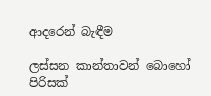ආදරෙන් බැඳීම

ලස්සන කාන්තාවන් බොහෝ පිරිසක්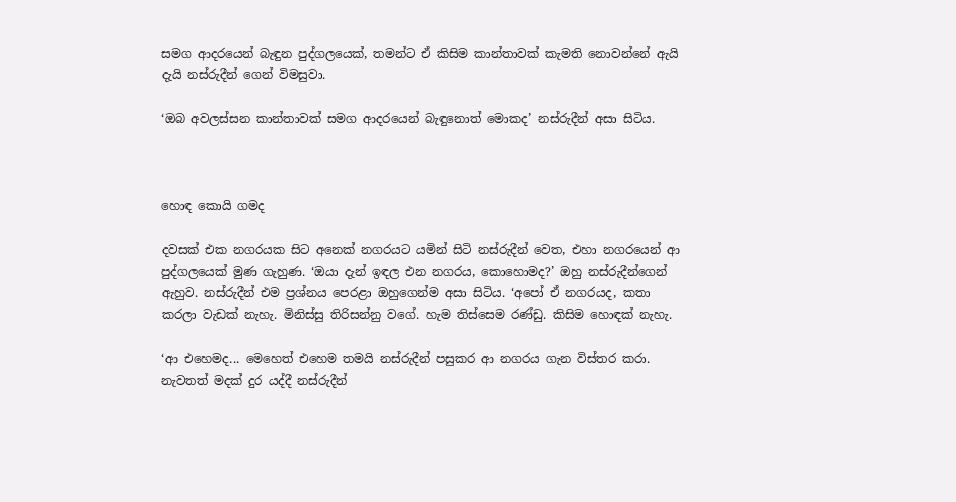සමග ආදරයෙන් බැඳුන පුද්ගලයෙක්, තමන්ට ඒ කිසිම කාන්තාවක් කැමති නොවන්නේ ඇයි දැයි නස්රුදීන් ගෙන් විමසුවා.

‘ඔබ අවලස්සන කාන්තාවක් සමග ආදරයෙන් බැඳුනොත් මොකද’ නස්රුදීන් අසා සිටිය.



හොඳ කොයි ගමද

දවසක් එක නගරයක සිට අනෙක් නගරයට යමින් සිටි නස්රුදීන් වෙත, එහා නගරයෙන් ආ පුද්ගලයෙක් මුණ ගැහුණ. ‘ඔයා දැන් ඉඳල එන නගරය, කොහොමද?’ ඔහු නස්රුදීන්ගෙන් ඇහුව. නස්රුදීන් එම ප්‍රශ්නය පෙරළා ඔහුගෙන්ම අසා සිටිය. ‘අපෝ ඒ නගරයද, කතා කරලා වැඩක් නැහැ. මිනිස්සු තිරිසන්නු වගේ. හැම තිස්සෙම රණ්ඩු. කිසිම හොඳක් නැහැ.

‘ආ එහෙමද... මෙහෙත් එහෙම තමයි නස්රුදීන් පසුකර ආ නගරය ගැන විස්තර කරා. නැවතත් මදක් දුර යද්දී නස්රුදීන්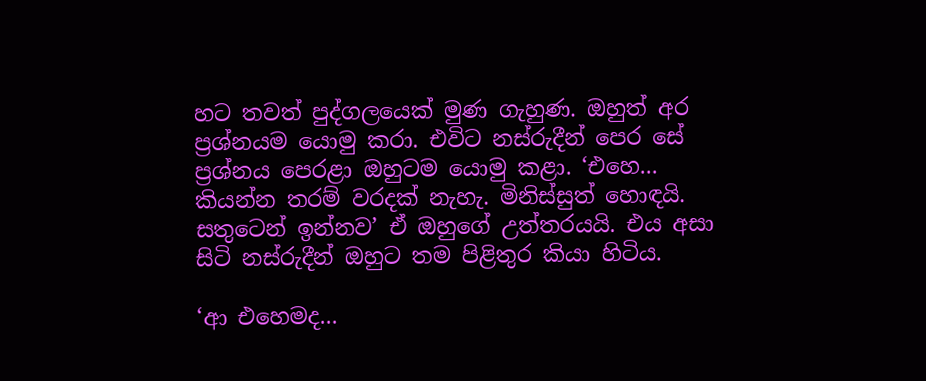හට තවත් පුද්ගලයෙක් මුණ ගැහුණ. ඔහුත් අර ප්‍රශ්නයම යොමු කරා. එවිට නස්රුදීන් පෙර සේ ප්‍රශ්නය පෙරළා ඔහුටම යොමු කළා. ‘එහෙ... කියන්න තරම් වරදක් නැහැ. මිනිස්සුත් හොඳයි. සතුටෙන් ඉන්නව’ ඒ ඔහුගේ උත්තරයයි. එය අසා සිටි නස්රුදීන් ඔහුට තම පිළිතුර කියා හිටිය.

‘ආ එහෙමද...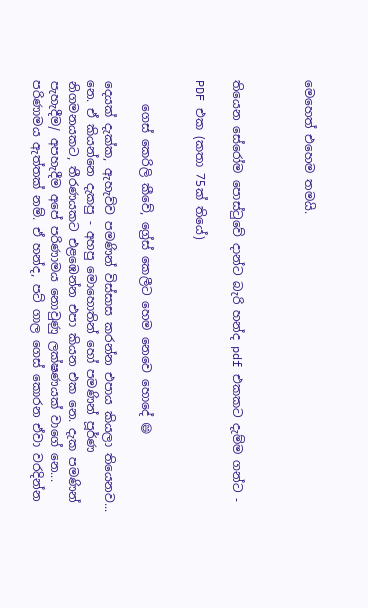මෙහෙත් එහෙම තමයි.



තියෙන සේරෝම පොස්ටුවේ දාන්ට බැරි හන්ද pdf එකකට දැම්ම ගන්ට -

PDF එක (කතා 75ක් තියේ)


    ගෙස් කෙරිලි කීවේ, ග්‍රේස් කෙලීට හෙම නෙවෙ හොදේ 😄

දෙයක් දැක්ක, ඇහැව්ව පමණින් විස්සාස කරන්න එපාය කියලා තියෙනව... නෙ. ඒ කියන්නෙ දැකපු - අහපු මොහොතින් හෝ පමණින් පූර්ණ නිගමනයකට, තීරණයකට එළඹෙන්න එපා කියන එක නෙ. දැක පමණින් පැහැදීම/ අපහැදීම අපේ පරිණාමය නොවුණු ලක්ෂණයක් වාගේ නෙ... පරිණාමය ඇත්තක් නම්. ඒ හන්ද, පට් ගාල ගෙස් කොරන ඒවා වරදින්න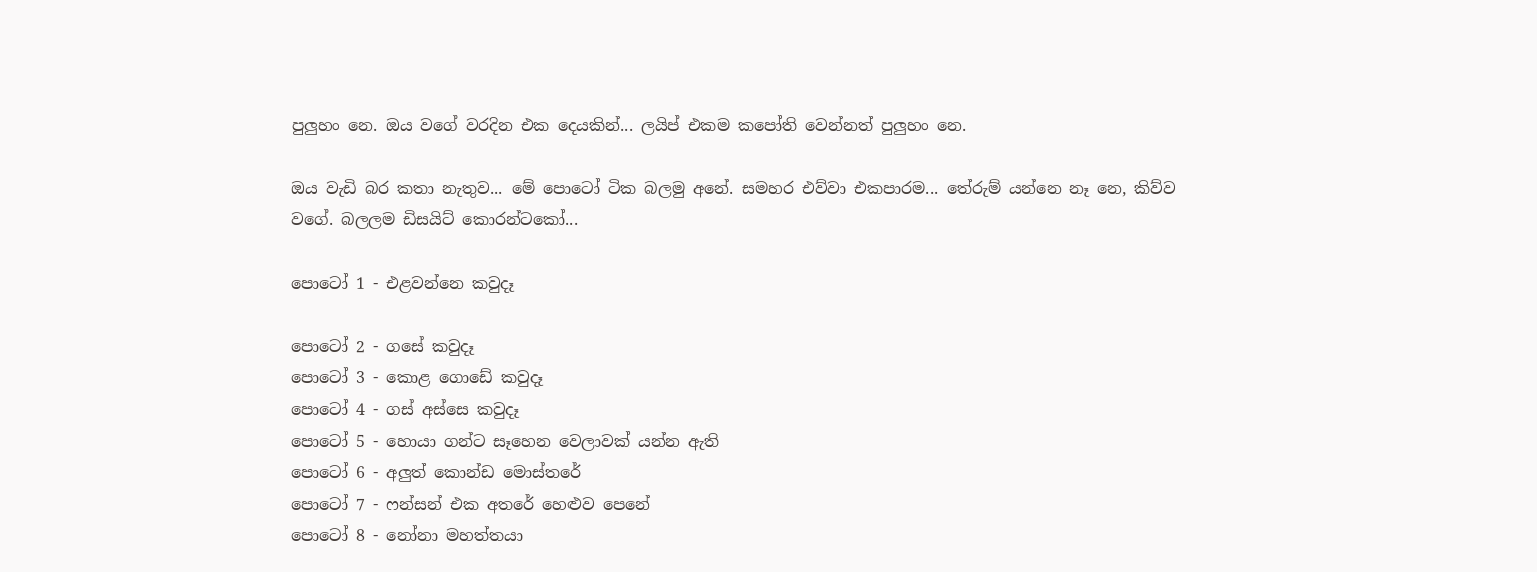පුලුහං නෙ. ඔය වගේ වරදින එක දෙයකින්... ලයිප් එකම කපෝති වෙන්නත් පුලුහං නෙ.

ඔය වැඩි බර කතා නැතුව... මේ පොටෝ ටික බලමු අනේ. සමහර එව්වා එකපාරම... තේරුම් යන්නෙ නෑ නෙ, කිව්ව වගේ. බලලම ඩිසයිට් කොරන්ටකෝ...

පොටෝ 1 - එළවන්නෙ කවුදෑ

පොටෝ 2 - ගසේ කවුදෑ
පොටෝ 3 - කොළ ගොඩේ කවුදෑ
පොටෝ 4 - ගස් අස්සෙ කවුදෑ
පොටෝ 5 - හොයා ගන්ට සෑහෙන වෙලාවක් යන්න ඇති
පොටෝ 6 - අලුත් කොන්ඩ මොස්තරේ
පොටෝ 7 - ෆන්සන් එක අතරේ හෙළුව පෙනේ
පොටෝ 8 - නෝනා මහත්තයා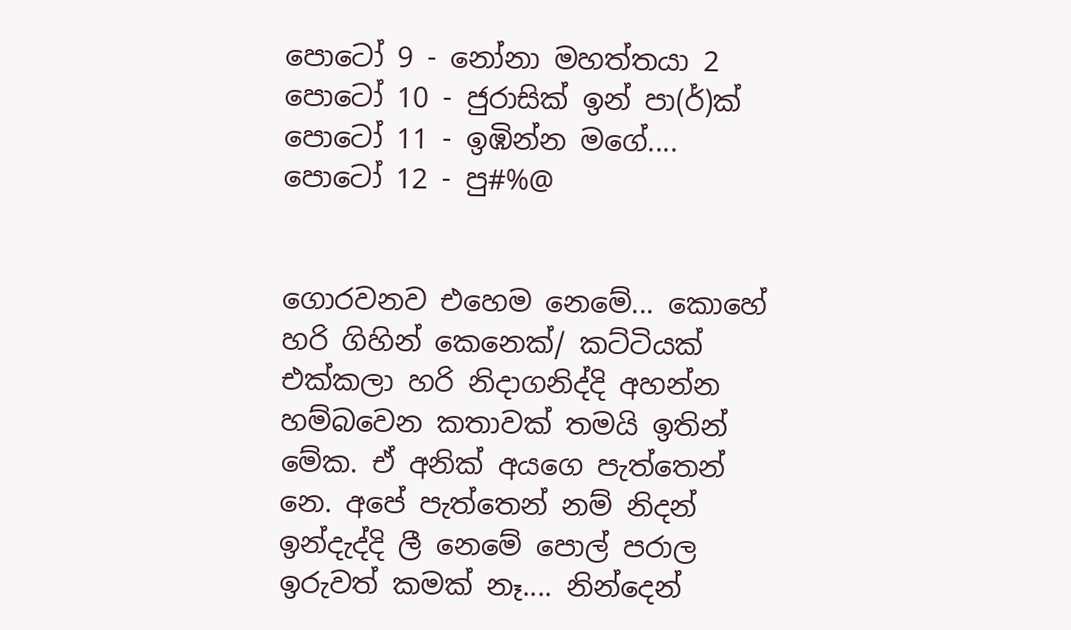පොටෝ 9 - නෝනා මහත්තයා 2
පොටෝ 10 - ජුරාසික් ඉන් පා(ර්)ක්
පොටෝ 11 - ඉඹින්න මගේ....
පොටෝ 12 - පු#%@


ගොරවනව එහෙම නෙමේ... කොහේ හරි ගිහින් කෙනෙක්/ කට්ටියක් එක්කලා හරි නිදාගනිද්දි අහන්න හම්බවෙන කතාවක් තමයි ඉතින් මේක. ඒ අනික් අයගෙ පැත්තෙන් නෙ. අපේ පැත්තෙන් නම් නිදන් ඉන්දැද්දි ලී නෙමේ පොල් පරාල ඉරුවත් කමක් නෑ.... නින්දෙන්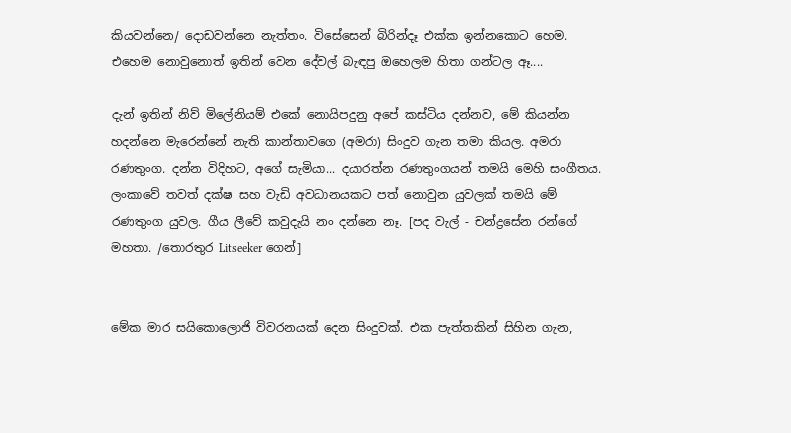කියවන්නෙ/ දොඩවන්නෙ නැත්තං. විසේසෙන් බිරින්දෑ එක්ක ඉන්නකොට හෙම. එහෙම නොවුනොත් ඉතින් වෙන දේවල් බැඳපු ඔහෙලම හිතා ගන්ටල ඈ....

දැන් ඉතින් නිව් මිලේනියම් එකේ නොයිපදුනු අපේ කස්ටිය දන්නව, මේ කියන්න හදන්නෙ මැරෙන්නේ නැති කාන්තාවගෙ (අමරා) සිංදුව ගැන තමා කියල. අමරා රණතුංග. දන්න විදිහට, අගේ සැමියා... දයාරත්න රණතුංගයන් තමයි මෙහි සංගීතය. ලංකාවේ තවත් දක්ෂ සහ වැඩි අවධානයකට පත් නොවුන යුවලක් තමයි මේ රණතුංග යුවල. ගීය ලීවේ කවුදැයි නං දන්නෙ නෑ. [පද වැල් - චන්ද්‍රසේන රන්ගේ මහතා. /තොරතුර Litseeker ගෙන්]


මේක මාර සයිකොලොජි විවරනයක් දෙන සිංදුවක්. එක පැත්තකින් සිහින ගැන,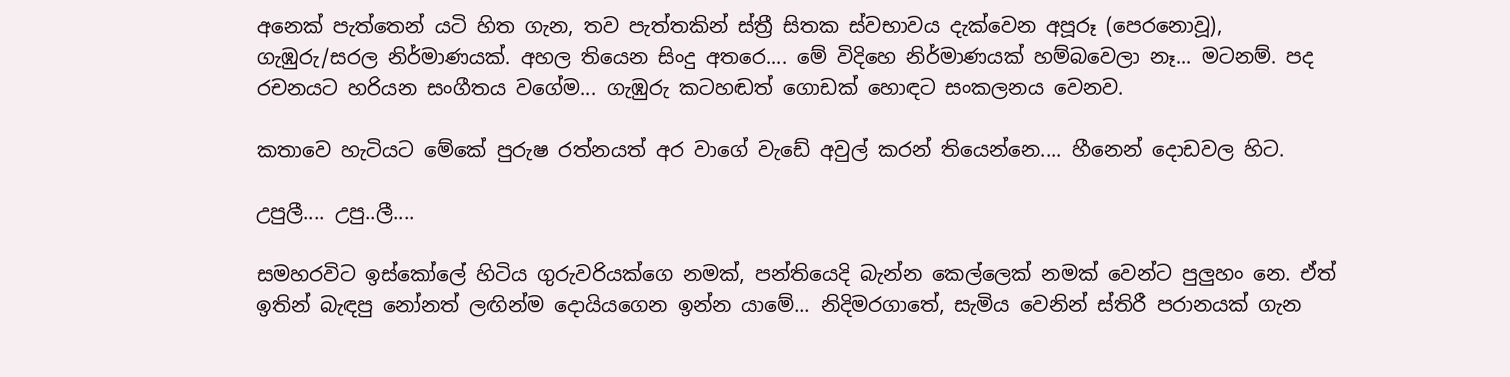අනෙක් පැත්තෙන් යටි හිත ගැන, තව පැත්තකින් ස්ත්‍රී සිතක ස්වභාවය දැක්වෙන අපූරූ (පෙරනොවූ),  ගැඹුරු/සරල නිර්මාණයක්. අහල තියෙන සිංදු අතරෙ.... මේ විදිහෙ නිර්මාණයක් හම්බවෙලා නෑ... මටනම්. පද රචනයට හරියන සංගීතය වගේම... ගැඹුරු කටහඬත් ගොඩක් හොඳට සංකලනය වෙනව.

කතාවෙ හැටියට මේකේ පුරුෂ රත්නයත් අර වාගේ වැඩේ අවුල් කරන් තියෙන්නෙ.... හීනෙන් දොඩවල හිට.

උපුලී.... උපු..ලී....

සමහරවිට ඉස්කෝලේ හිටිය ගුරුවරියක්ගෙ නමක්, පන්තියෙදි බැන්න කෙල්ලෙක් නමක් වෙන්ට පුලුහං නෙ. ඒත් ඉතින් බැඳපු නෝනත් ලඟින්ම දොයියගෙන ඉන්න යාමේ... නිදිමරගාතේ, සැමිය වෙනින් ස්තිරී පරානයක් ගැන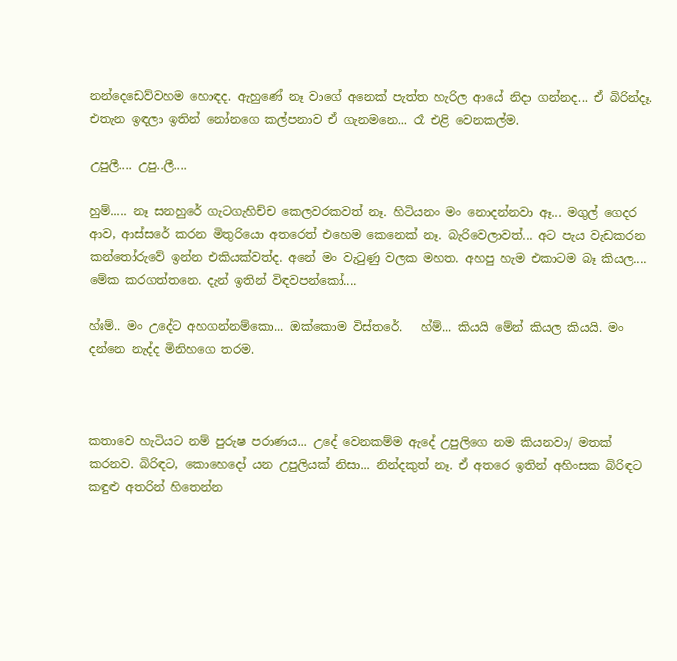නන්දෙඩෙව්වහම හොඳද. ඇහුණේ නෑ වාගේ අනෙක් පැත්ත හැරිල ආයේ නිදා ගන්නද... ඒ බිරින්දෑ. එතැන ඉඳලා ඉතින් නෝනගෙ කල්පනාව ඒ ගැනමනෙ... රෑ එළි වෙනකල්ම.

උපුලී.... උපු..ලී....

හුම්..... නෑ සනහුරේ ගැටගැහිච්ච කෙලවරකවත් නෑ. හිටියනං මං නොදන්නවා ඈ... මගුල් ගෙදර ආව, ආස්සරේ කරන මිතුරියො අතරෙත් එහෙම කෙනෙක් නෑ. බැරිවෙලාවත්... අට පැය වැඩකරන කන්තෝරුවේ ඉන්න එකියක්වත්ද. අනේ මං වැටුණු වලක මහත. අහපු හැම එකාටම බෑ කියල.... මේක කරගත්තනෙ. දැන් ඉතින් විඳවපන්කෝ....

හ්ඃම්.. මං උදේට අහගන්නම්කො... ඔක්කොම විස්තරේ.   හ්ම්... කියයි මේන් කියල කියයි. මං දන්නෙ නැද්ද මිනිහගෙ තරම.



කතාවෙ හැටියට නම් පුරුෂ පරාණය... උදේ වෙනකම්ම ඇදේ උපුලිගෙ නම කියනවා/ මතක් කරනව. බිරිඳට, කොහෙදෝ යන උපුලියක් නිසා... නින්දකුත් නෑ. ඒ අතරෙ ඉතින් අහිංසක බිරිඳට කඳුළු අතරින් හිතෙන්න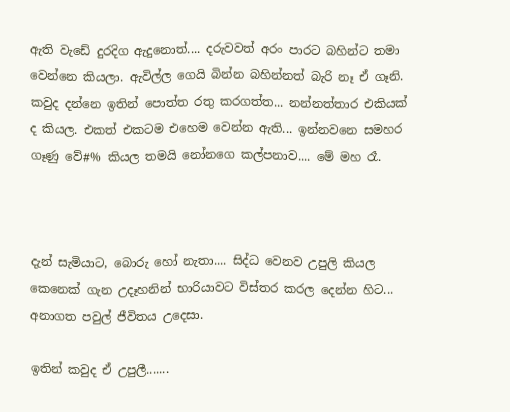ඇති වැඩේ දුරදිග ඇදුනොත්.... දරුවවත් අරං පාරට බහින්ට තමා වෙන්නෙ කියලා. ඇවිල්ල ගෙයි බින්න බහින්නත් බැරි නෑ ඒ ගෑනි. කවුද දන්නෙ ඉතින් පොත්ත රතු කරගත්ත... නන්නත්තාර එකියක් ද කියල. එකත් එකටම එහෙම වෙන්න ඇති... ඉන්නවනෙ සමහර ගෑණු වේ#% කියල තමයි නෝනගෙ කල්පනාව.... මේ මහ රෑ.



දැන් සැමියාට, බොරු හෝ නැතා.... සිද්ධ වෙනව උපුලි කියල කෙනෙක් ගැන උදෑහනින් භාරියාවට විස්තර කරල දෙන්න හිට... අනාගත පවුල් ජීවිතය උදෙසා.

ඉතින් කවුද ඒ උපුලී.......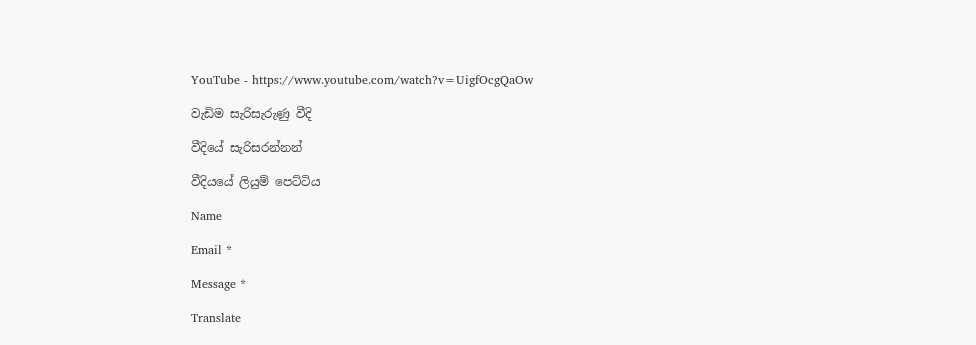YouTube - https://www.youtube.com/watch?v=UigfOcgQaOw

වැඩිම සැරිසැරුණු වීදි

වීදියේ සැරිසරන්නන්

වීදියයේ ලියුම් පෙට්ටිය

Name

Email *

Message *

Translate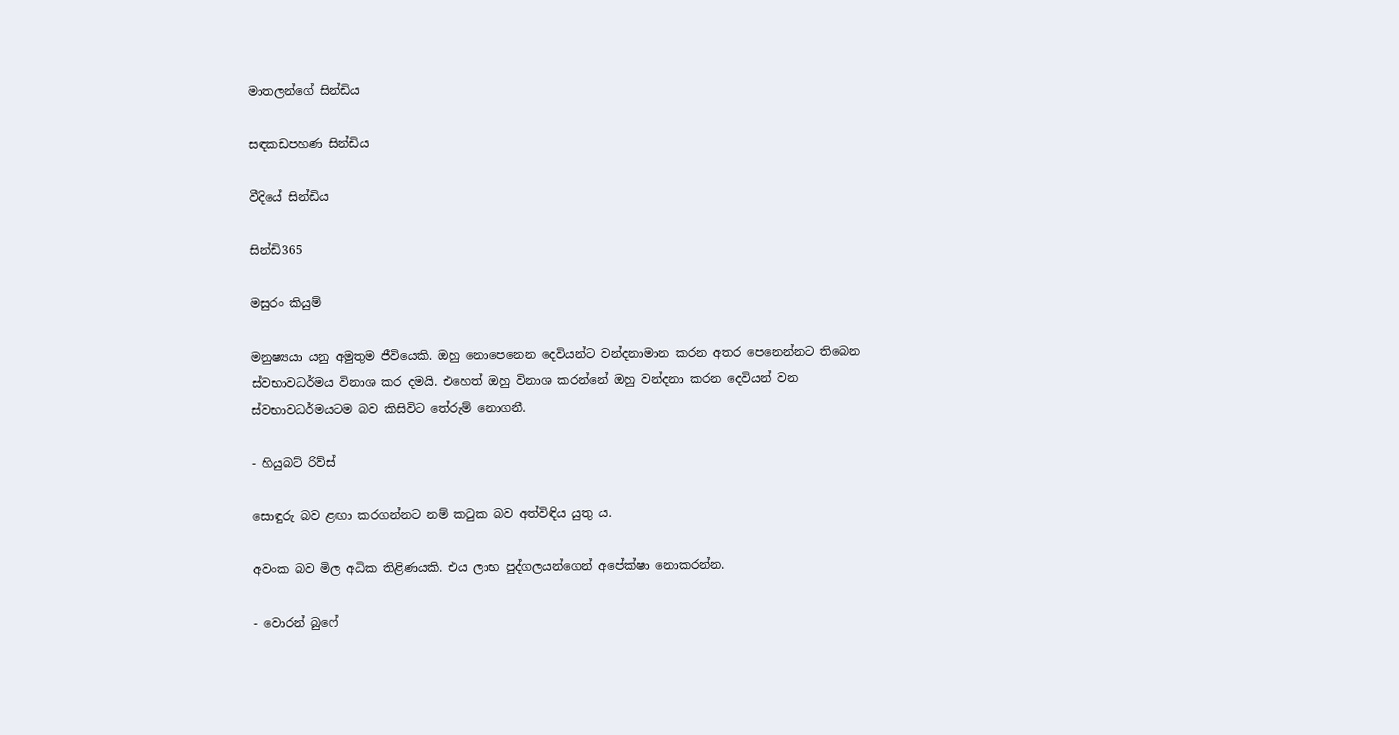මාතලන්ගේ සින්ඩිය

සඳකඩපහණ සින්ඩිය

වීදියේ සින්ඩිය

සින්ඩි365

මසුරං කියුම්

මනුෂ්‍යයා යනු අමුතුම ජීවියෙකි. ඔහු නොපෙනෙන දෙවියන්ට වන්දනාමාන කරන අතර පෙනෙන්නට තිබෙන ස්වභාවධර්මය විනාශ කර දමයි. එහෙත් ඔහු විනාශ කරන්නේ ඔහු වන්දනා කරන දෙවියන් වන ස්වභාවධර්මයටම බව කිසිවිට තේරුම් නොගනී.

- හියුබට් රිව්ස්

සොඳුරු බව ළඟා කරගන්නට නම් කටුක බව අත්විඳිය යුතු ය.

අවංක බව මිල අධික තිළිණයකි. එය ලාභ පුද්ගලයන්ගෙන් අපේක්ෂා නොකරන්න.

- වොරන් බුෆේ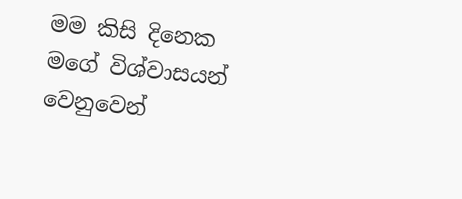මම කිසි දිනෙක මගේ විශ්වාසයන් වෙනුවෙන්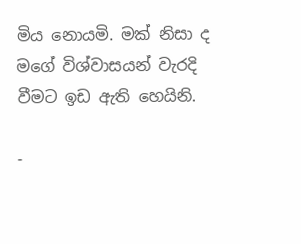මිය නොයමි. මක් නිසා ද මගේ විශ්වාසයන් වැරදි වීමට ඉඩ ඇති හෙයිනි.

-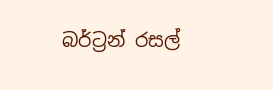බර්ට්‍රන් රසල්